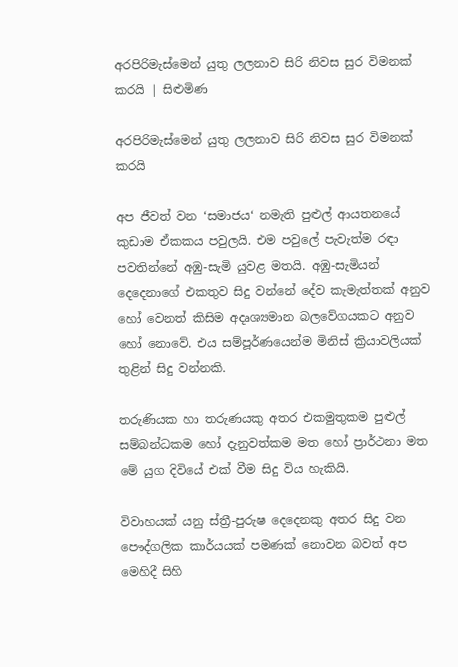අරපිරිමැස්මෙන් යුතු ලලනාව සිරි නි‍වස සුර විමනක් කරයි | සිළුමිණ

අරපිරිමැස්මෙන් යුතු ලලනාව සිරි නි‍වස සුර විමනක් කරයි

අප ජීවත් වන ‘සමාජය‘ නමැති පුළුල් ආයතනයේ කුඩාම ඒකකය පවුලයි. එම පවුලේ පැවැත්ම රඳා පවතින්නේ අඹු-සැමි යුවළ මතයි. අඹු-සැමියන් දෙදෙනාගේ එකතුව සිදු වන්නේ දේව කැමැත්තක් අනුව හෝ වෙනත් කිසිම අදෘශ්‍යමාන බලවේගයකට අනුව හෝ නොවේ. එය සම්පූර්ණයෙන්ම මිනිස් ක්‍රියාවලියක් තුළින් සිදු වන්නකි.

තරුණියක හා තරුණයකු අතර එකමුතුකම පුළුල් සම්බන්ධකම හෝ දැනුවත්කම මත හෝ ප්‍රාර්ථනා මත මේ යුග දිවියේ එක් වීම සිදු විය හැකියි.

විවාහයක් යනු ස්ත්‍රී-පුරුෂ දෙදෙනකු අතර සිදු වන පෞද්ගලික කාර්යයක් පමණක් නොවන බවත් අප මෙහිදී සිහි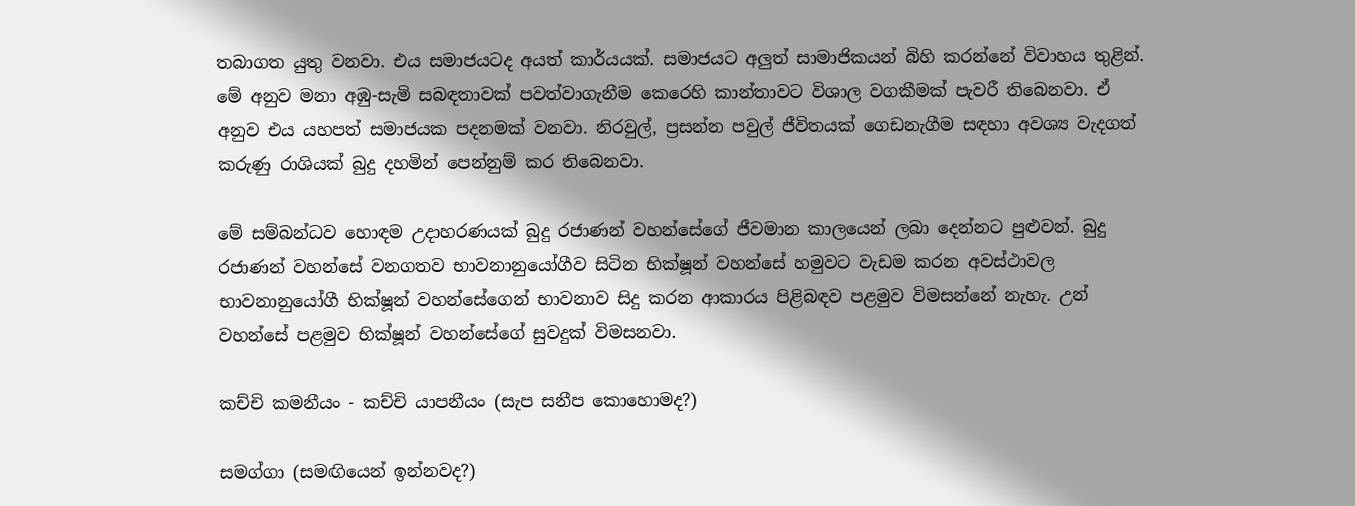තබාගත යුතු වනවා. එය සමාජයටද අයත් කාර්යයක්. සමාජයට අලුත් සාමාජිකයන් බිහි කරන්නේ විවාහය තුළින්. මේ අනුව මනා අඹු-සැමි සබඳතාවක් පවත්වාගැනීම කෙරෙහි කාන්තාවට විශාල වගකීමක් පැවරී තිබෙනවා. ඒ අනුව එය යහපත් සමාජයක පදනමක් වනවා. නිරවුල්, ප්‍රසන්න පවුල් ජීවිතයක් ගෙඩනැගීම සඳහා අවශ්‍ය වැදගත් කරුණු රාශියක් බුදු දහමින් පෙන්නුම් කර තිබෙනවා.

මේ සම්බන්ධව හොඳම උදාහරණයක් බුදු රජාණන් වහන්සේගේ ජීවමාන කාලයෙන් ලබා දෙන්නට පුළුවන්. බුදු රජාණන් වහන්සේ වනගතව භාවනානුයෝගීව සිටින භික්ෂූන් වහන්සේ හමුවට වැඩම කරන අවස්ථාවල භාවනානුයෝගී භික්ෂූන් වහන්සේගෙන් භාවනාව සිදු කරන ආකාරය පිළිබඳව පළමුව විමසන්නේ නැහැ. උන් වහන්සේ පළමුව භික්ෂූන් වහන්සේගේ සුවදුක් විමසනවා.

කච්චි කමනීයං - කච්චි යාපනීයං (සැප සනීප කොහොමද?)

සමග්ගා (සමඟියෙන් ඉන්නවද?)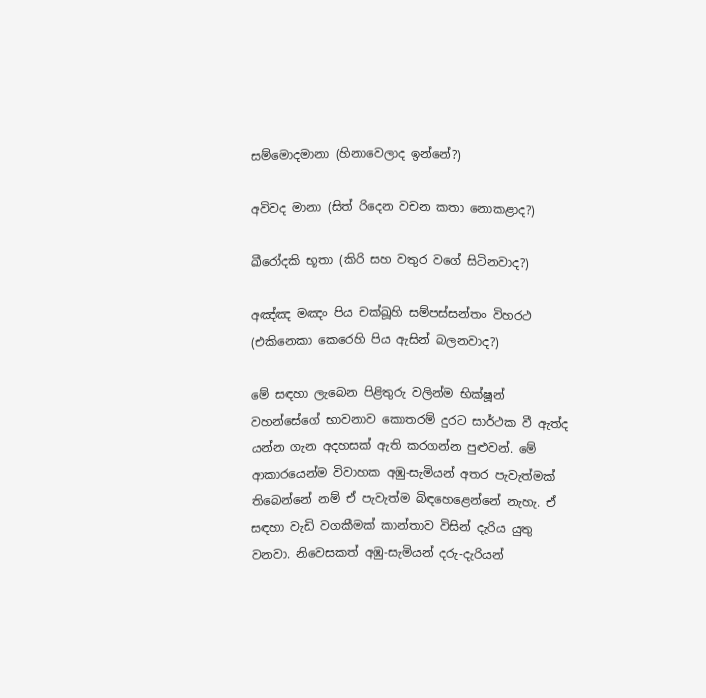සම්මොදමානා (හිනාවෙලාද ඉන්නේ?)

අවිවද මානා (සිත් රිදෙන වචන කතා නොකළාද?)

ඛීරෝදකි භූතා (කිරි සහ වතුර වගේ සිටිනවාද?)

අඤ්ඤ මඤං පිය චක්ඛූහි සම්පස්සන්තං විහරථ (එකිනෙකා කෙරෙහි පිය ඇසින් බලනවාද?)

මේ සඳහා ලැබෙන පිළිතුරු වලින්ම භික්ෂූන් වහන්සේගේ භාවනාව කොතරම් දුරට සාර්ථක වී ඇත්ද යන්න ගැන අදහසක් ඇති කරගන්න පුළුවන්. මේ ආකාරයෙන්ම විවාහක අඹු-සැමියන් අතර පැවැත්මක් තිබෙන්නේ නම් ඒ පැවැත්ම බිඳහෙළෙන්නේ නැහැ. ඒ සඳහා වැඩි වගකීමක් කාන්තාව විසින් දැරිය යුතු වනවා. නිවෙසකත් අඹු-සැමියන් දරු-දැරියන්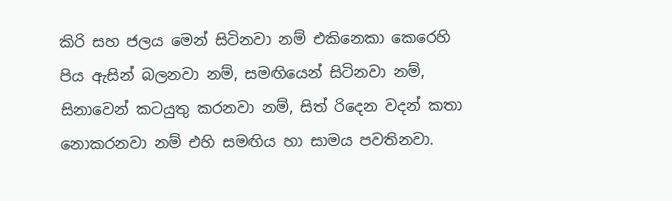කිරි සහ ජලය මෙන් සිටිනවා නම් එකිනෙකා කෙරෙහි පිය ඇසින් බලනවා නම්, සමඟියෙන් සිටිනවා නම්, සිනාවෙන් කටයුතු කරනවා නම්, සිත් රිදෙන වදන් කතා නොකරනවා නම් එහි සමඟිය හා සාමය පවතිනවා.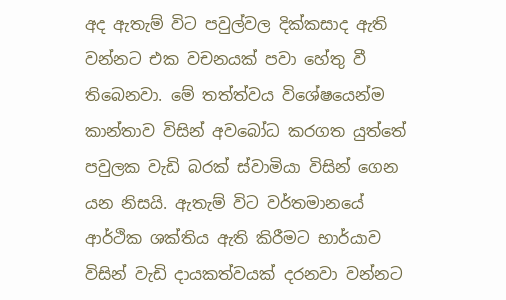අද ඇතැම් විට පවුල්වල දික්කසාද ඇති වන්නට එක වචනයක් පවා හේතු වී තිබෙනවා. මේ තත්ත්වය විශේෂයෙන්ම කාන්තාව විසින් අවබෝධ කරගත යුත්තේ පවුලක වැඩි බරක් ස්වාමියා විසින් ගෙන යන නිසයි. ඇතැම් විට වර්තමානයේ ආර්ථික ශක්තිය ඇති කිරීමට භාර්යාව විසින් වැඩි දායකත්වයක් දරනවා වන්නට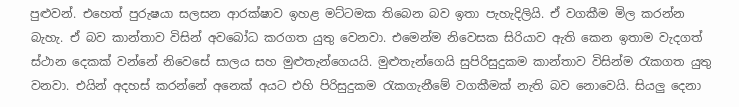පුළුවන්. එහෙත් පුරුෂයා සලසන ආරක්ෂාව ඉහළ මට්ටමක තිබෙන බව ඉතා පැහැදිලියි. ඒ වගකීම මිල කරන්න බැහැ. ඒ බව කාන්තාව විසින් අවබෝධ කරගත යුතු වෙනවා. එමෙන්ම නිවෙසක සිරියාව ඇති ක‍ෙන ඉතාම වැදගත් ස්ථාන දෙකක් වන්නේ නිවෙසේ සාලය සහ මුළුතැන්ගෙයයි. මුළුතැන්ගෙයි සුපිරිසුදුකම කාන්තාව විසින්ම රැකගත යුතු වනවා. එයින් අදහස් කරන්නේ අනෙක් අයට එහි පිරිසුදුකම රැකගැනීමේ වගකීමක් නැති බව නොවෙයි. සියලු දෙනා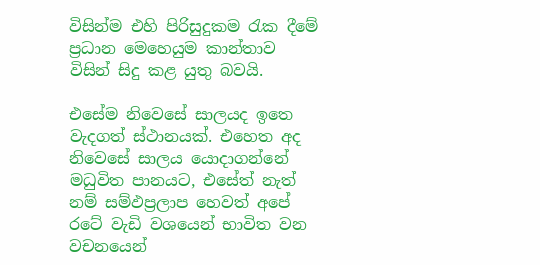විසින්ම එහි පිරිසුදුකම රැක දීමේ ප්‍රධාන මෙහෙයුම කාන්තාව විසින් සිදු කළ යුතු බවයි.

එසේම නිවෙසේ සාලයද ඉත‍ෙ වැදගත් ස්ථානයක්. එහෙත අද නිවෙසේ සාලය යොදාගන්නේ මධුවිත පානයට, එසේත් නැත් නම් සම්ඵප්‍රලාප හෙවත් අපේ රටේ වැඩි වශයෙන් භාවිත වන වචනයෙන්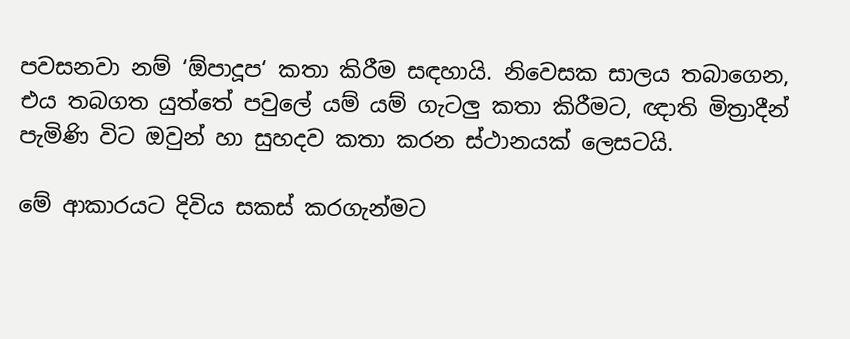පවසනවා නම් ‘ඕපාදූප‘ කතා කිරීම සඳහායි. නිවෙසක සාලය තබාගෙන, එය තබගත යුත්තේ පවුලේ යම් යම් ගැටලු කතා කිරීමට, ඥාති මිත්‍රාදීන් පැමිණි විට ඔවුන් හා සුහදව කතා කරන ස්ථානයක් ලෙසටයි.

මේ ආකාරයට දිවිය සකස් කරගැන්මට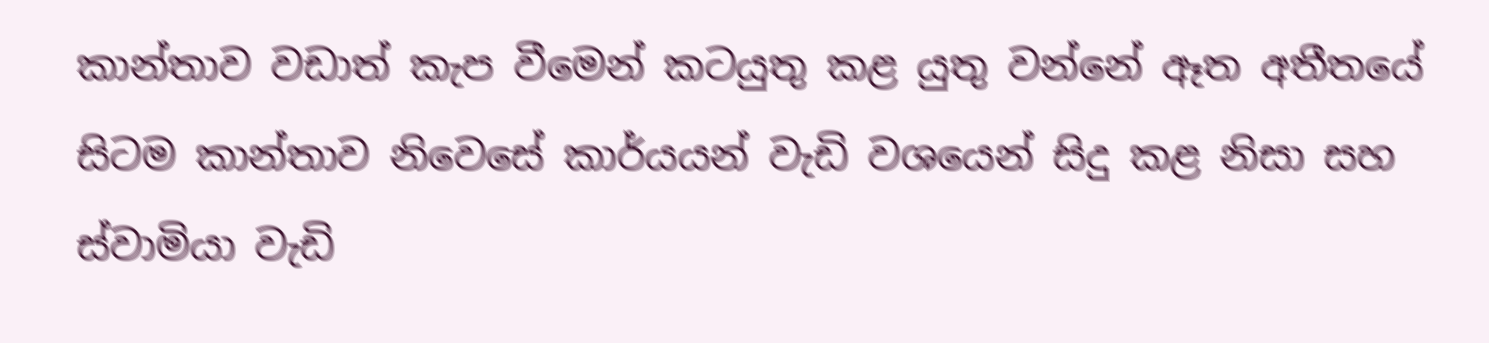කාන්තාව වඩාත් කැප වීමෙන් කටයුතු කළ යුතු වන්නේ ඈත අතීතයේ සිටම කාන්තාව නිවෙසේ කාර්යයන් වැඩි වශයෙන් සිදු කළ නිසා සහ ස්වාමියා වැඩි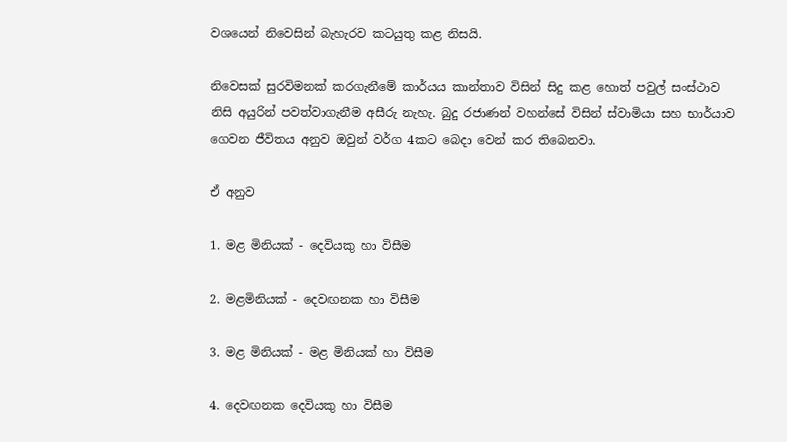වශයෙන් නිවෙසින් බැහැරව කටයුතු කළ නිසයි.

නිවෙසක් සුරවිමනක් කරගැනීමේ කාර්යය කාන්තාව විසින් සිදු කළ හොත් පවුල් සංස්ථාව නිසි අයුරින් පවත්වාගැනීම අසීරු නැහැ. බුදු රජාණන් වහන්සේ විසින් ස්වාමියා සහ භාර්යාව ගෙවන ජීවිතය අනුව ඔවුන් වර්ග 4කට බෙදා වෙන් කර තිබෙනවා.

ඒ අනුව

1. මළ මිනියක් - දෙවියකු හා විසීම

2. මළමිනියක් - දෙවඟනක හා විසීම

3. මළ මිනියක් - මළ මිනියක් හා විසීම

4. දෙවඟනක දෙවියකු හා විසීම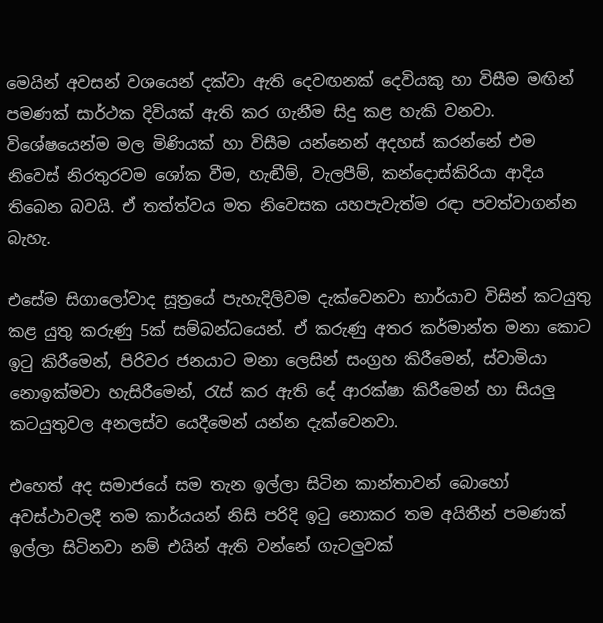මෙයින් අවසන් වශයෙන් දක්වා ඇති දෙවඟනක් දෙවියකු හා විසීම මඟින් පමණක් සාර්ථක දිවියක් ඇති කර ගැනීම සිදු කළ හැකි වනවා. විශේෂයෙන්ම මල මිණියක් හා විසීම යන්නෙන් අදහස් කරන්නේ එම නිවෙස් නිරතුරවම ශෝක වීම, හැඬීම්, වැලපීම්, කන්දොස්කිරියා ආදිය තිබෙන බවයි. ඒ තත්ත්වය මත නිවෙසක යහපැවැත්ම රඳා පවත්වාගන්න බැහැ.

එසේම සිගාලෝවාද සූත්‍රයේ පැහැදිලිවම දැක්වෙනවා භාර්යාව විසින් කටයුතු කළ යුතු කරුණු 5ක් සම්බන්ධයෙන්. ඒ කරුණු අතර කර්මාන්ත මනා කොට ඉටු කිරීමෙන්, පිරිවර ජනයාට මනා ලෙසින් සංග්‍රහ කිරීමෙන්, ස්වාමියා නොඉක්මවා හැසිරීමෙන්, රැස් කර ඇති දේ ආරක්ෂා කිරීමෙන් හා සියලු කටයුතුවල අනලස්ව යෙදීමෙන් යන්න දැක්වෙනවා.

එහෙත් අද සමාජයේ සම තැන ඉල්ලා සිටින කාන්තාවන් බොහෝ අවස්ථාවලදී තම කාර්යයන් නිසි පරිදි ඉටු නොකර තම අයිතීන් පමණක් ඉල්ලා සිටිනවා නම් එයින් ඇති වන්නේ ගැටලුවක්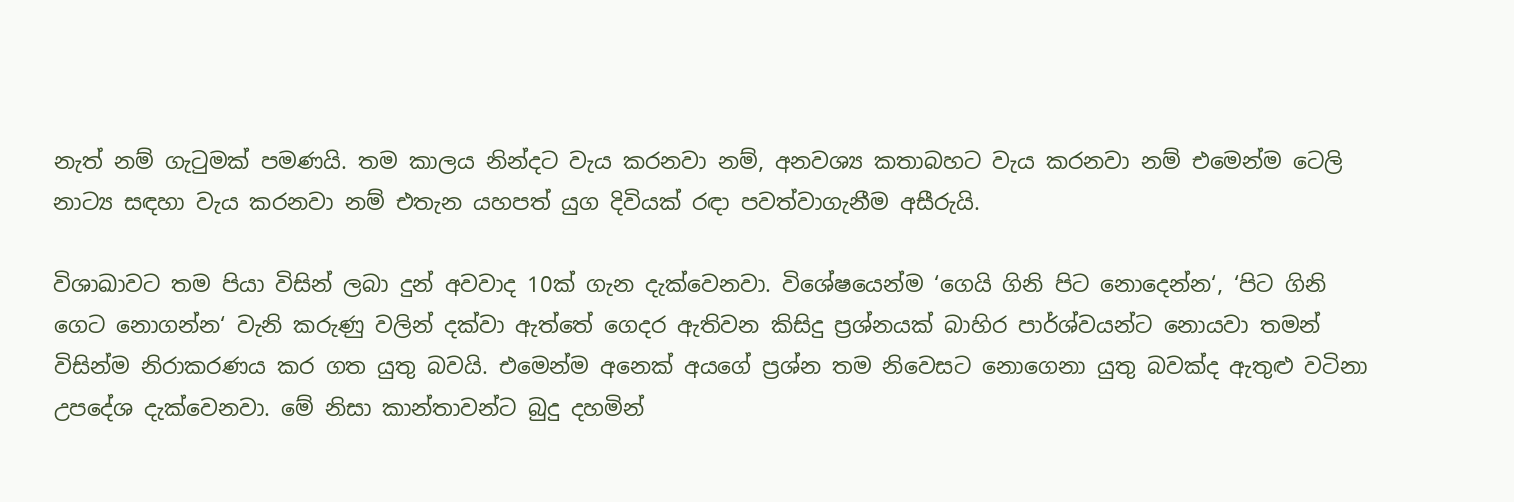නැත් නම් ගැටුමක් පමණයි. තම කාලය නින්දට වැය කරනවා නම්, අනවශ්‍ය කතාබහට වැය කරනවා නම් එමෙන්ම ටෙලි නාට්‍ය සඳහා වැය කරනවා නම් එතැන යහපත් යුග දිවියක් රඳා පවත්වාගැනීම අසීරුයි.

විශාඛාවට තම පියා විසින් ලබා දුන් අවවාද 10ක් ගැන දැක්වෙනවා. විශේෂයෙන්ම ‘ගෙයි ගිනි පිට නොදෙන්න‘, ‘පිට ගිනි ගෙට නොගන්න‘ වැනි කරුණු වලින් දක්වා ඇත්තේ ගෙදර ඇතිවන කිසිදු ප්‍රශ්නයක් බාහිර පාර්ශ්වයන්ට නොයවා තමන් විසින්ම නිරාකරණය කර ගත යුතු බවයි. එමෙන්ම අනෙක් අයගේ ප්‍රශ්න තම නිවෙසට නොගෙනා යුතු බවක්ද ඇතුළු වටිනා උපදේශ දැක්වෙනවා. මේ නිසා කාන්තාවන්ට බුදු දහමින්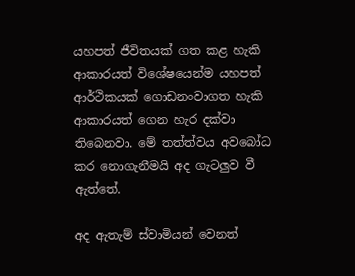යහපත් ජීවිතයක් ගත කළ හැකි ආකාරයත් විශේෂයෙන්ම යහපත් ආර්ථිකයක් ගොඩනංවාගත හැකි ආකාරයත් ගෙන හැර දක්වා තිබෙනවා. මේ තත්ත්වය අවබෝධ කර නොගැනීමයි අද ගැටලුව වී ඇත්තේ.

අද ඇතැම් ස්වාමියන් වෙනත්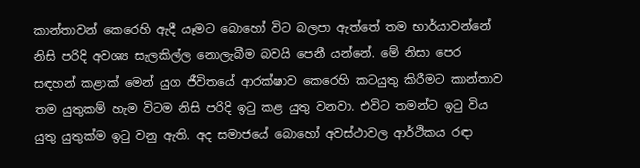කාන්තාවන් කෙරෙහි ඇදී යෑමට බොහෝ විට බලපා ඇත්තේ තම භාර්යාවන්නේ නිසි පරිදි අවශ්‍ය සැලකිල්ල නොලැබීම බවයි පෙනී යන්නේ. මේ නිසා පෙර සඳහන් කළාක් මෙන් යුග ජීවිතයේ ආරක්ෂාව කෙරෙහි කටයුතු කිරීමට කාන්තාව තම යුතුකම් හැම විටම නිසි පරිදි ඉටු කළ යුතු වනවා. එවිට තමන්ට ඉටු විය යුතු යුතුක්ම ඉටු වනු ඇති. අද සමාජයේ බොහෝ අවස්ථාවල ආර්ථිකය රඳා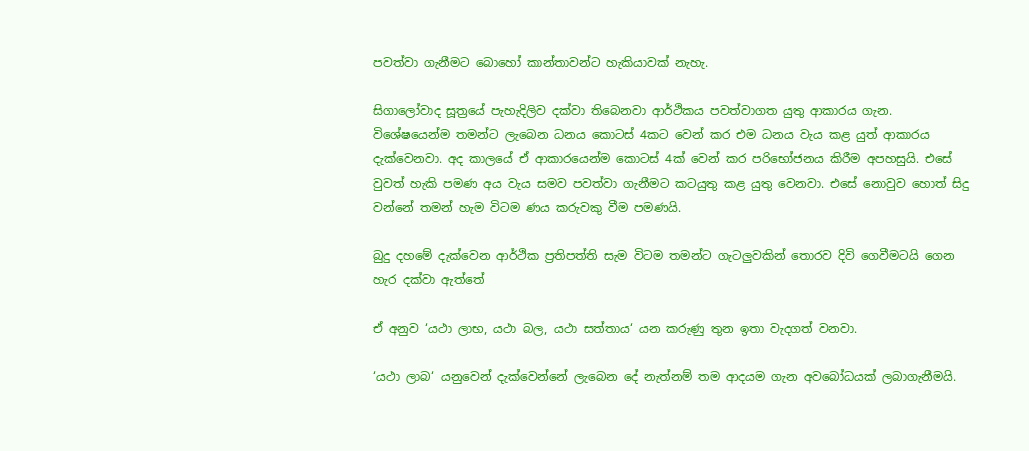පවත්වා ගැනීමට බොහෝ කාන්තාවන්ට හැකියාවක් නැහැ.

සිගාලෝවාද සූත්‍රයේ පැහැදිලිව දක්වා තිබෙනවා ආර්ථිකය පවත්වාගත යුතු ආකාරය ගැන. විශේෂයෙන්ම තමන්ට ලැබෙන ධනය කොටස් 4කට වෙන් කර එම ධනය වැය කළ යුත් ආකාරය දැක්වෙනවා. අද කාලයේ ඒ ආකාරයෙන්ම කොටස් 4ක් වෙන් කර පරිභෝජනය කිරීම අපහසුයි. එසේ වුවත් හැකි පමණ අය වැය සමව පවත්වා ගැනීමට කටයුතු කළ යුතු වෙනවා. එසේ නොවුව හොත් සිදු වන්නේ තමන් හැම විටම ණය කරුවකු වීම පමණයි.

බුදු දහමේ දැක්වෙන ආර්ථික ප්‍රතිපත්ති සැම විටම තමන්ට ගැටලුවකින් තොරව දිවි ගෙවීමටයි ගෙන හැර දක්වා ඇත්තේ

ඒ අනුව ‘යථා ලාභ, යථා බල, යථා සත්තාය‘ යන කරුණු තුන ඉතා වැදගත් වනවා.

‘යථා ලාබ‘ යනුවෙන් දැක්වෙන්නේ ලැබෙන දේ නැත්නම් තම ආදයම ගැන අවබෝධයක් ලබාගැනීමයි.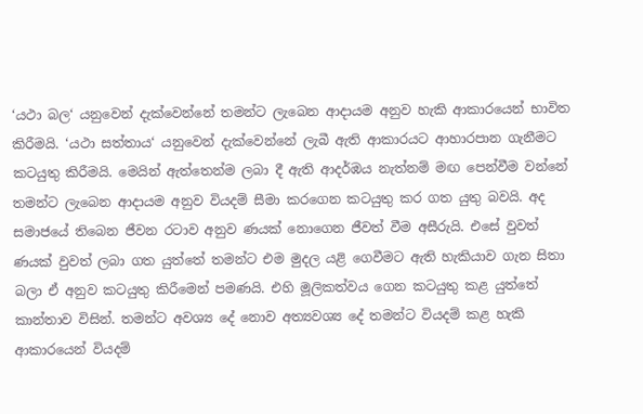‘යථා බල‘ යනුවෙන් දැක්වෙන්නේ තමන්ට ලැබෙන ආදායම අනුව හැකි ආකාරයෙන් භාවිත කිරීමයි. ‘යථා සත්තාය‘ යනුවෙන් දැක්වෙන්නේ ලැබී ඇති ආකාරයට ආහාරපාන ගැනීමට කටයුතු කිරීමයි. මෙයින් ඇත්තෙන්ම ලබා දී ඇති ආදර්ඹය නැත්නම් මඟ පෙන්වීම වන්නේ තමන්ට ලැබෙන ආදායම අනුව වියදම් සීමා කරගෙන කටයුතු කර ගත යුතු බවයි. අද සමාජයේ තිබෙන ජීවන රටාව අනුව ණයක් නොගෙන ජීවත් වීම අසීරුයි. එසේ වුවත් ණයක් වුවත් ලබා ගත යුත්තේ තමන්ට එම මුදල යළි ගෙවීමට ඇති හැකියාව ගැන සිතා බලා ඒ අනුව කටයුතු කිරීමෙන් පමණයි. එහි මූලිකත්වය ගෙන කටයුතු කළ යුත්තේ කාන්තාව විසින්. තමන්ට අවශ්‍ය දේ නොව අත්‍යවශ්‍ය දේ තමන්ට වියදම් කළ හැකි ආකාරයෙන් වියදම්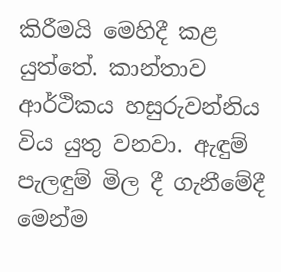කිරීමයි මෙහිදී කළ යුත්තේ. කාන්තාව ආර්ථිකය හසුරුවන්නිය විය යුතු වනවා. ඇඳුම් පැලඳුම් මිල දී ගැනීමේදී මෙන්ම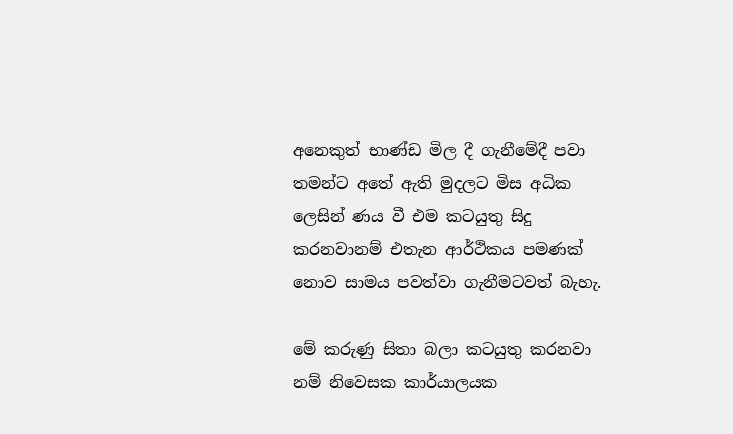අනෙකුත් භාණ්ඩ මිල දී ගැනීමේදී පවා තමන්ට අතේ ඇති මුදලට මිස අධික ලෙසින් ණය වී එම කටයුතු සිදු කරනවානම් එතැන ආර්ථිකය පමණක් නොව සාමය පවත්වා ගැනීමටවත් බැහැ.

මේ කරුණු සිතා බලා කටයුතු කරනවා නම් නිවෙසක කාර්යාලයක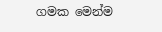ගමක මෙන්ම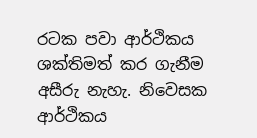රටක පවා ආර්ථිකය ශක්තිමත් කර ගැනීම අසීරු නැහැ. නිවෙසක ආර්ථිකය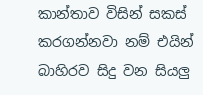කාන්තාව විසින් සකස් කරගන්නවා නම් එයින් බාහිරව සිදු වන සියලු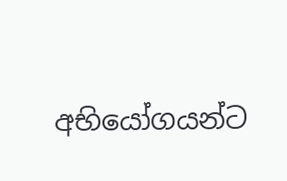අභියෝගයන්ට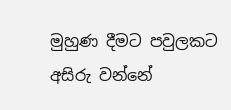මුහුණ දීමට පවුලකට අසිරු වන්නේ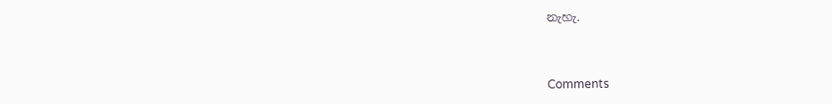නැහැ.



Comments